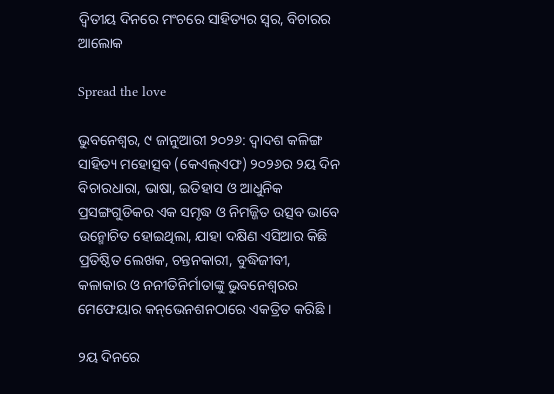ଦ୍ୱିତୀୟ ଦିନରେ ମଂଚରେ ସାହିତ୍ୟର ସ୍ୱର, ବିଚାରର ଆଲୋକ

Spread the love

ଭୁବନେଶ୍ୱର, ୯ ଜାନୁଆରୀ ୨୦୨୬: ଦ୍ୱାଦଶ କଳିଙ୍ଗ ସାହିତ୍ୟ ମହୋତ୍ସବ (କେଏଲ୍‌ଏଫ) ୨୦୨୬ର ୨ୟ ଦିନ ବିଚାରଧାରା, ଭାଷା, ଇତିହାସ ଓ ଆଧୁନିକ ପ୍ରସଙ୍ଗଗୁଡିକର ଏକ ସମୃଦ୍ଧ ଓ ନିମଜ୍ଜିତ ଉତ୍ସବ ଭାବେ ଉନ୍ମୋଚିତ ହୋଇଥିଲା, ଯାହା ଦକ୍ଷିଣ ଏସିଆର କିଛି ପ୍ରତିଷ୍ଠିତ ଲେଖକ, ଚନ୍ତନକାରୀ, ବୁଦ୍ଧିଜୀବୀ, କଳାକାର ଓ ନନୀତିନିର୍ମାତାଙ୍କୁ ଭୁବନେଶ୍ୱରର ମେଫେୟାର କନ୍‌ଭେନଶନଠାରେ ଏକତ୍ରିତ କରିଛି ।

୨ୟ ଦିନରେ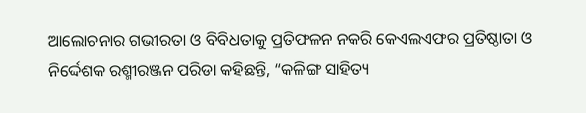ଆଲୋଚନାର ଗଭୀରତା ଓ ବିବିଧତାକୁ ପ୍ରତିଫଳନ ନକରି କେଏଲଏଫର ପ୍ରତିଷ୍ଠାତା ଓ ନିର୍ଦ୍ଦେଶକ ରଶ୍ମୀରଞ୍ଜନ ପରିଡା କହିଛନ୍ତି, “କଳିଙ୍ଗ ସାହିତ୍ୟ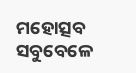ମହୋତ୍ସବ ସବୁବେଳେ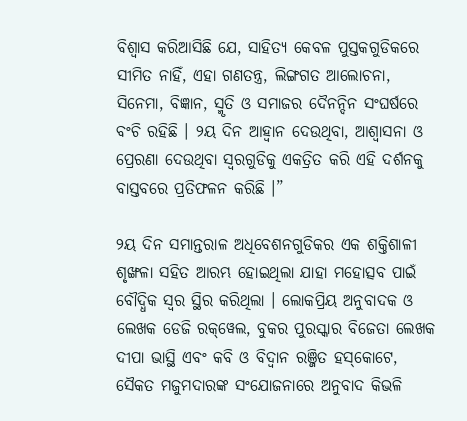ବିଶ୍ୱାସ କରିଆସିଛି ଯେ, ସାହିତ୍ୟ କେବଳ ପୁସ୍ତକଗୁଡିକରେ ସୀମିତ ନାହିଁ, ଏହା ଗଣତନ୍ତ୍ର, ଲିଙ୍ଗଗତ ଆଲୋଚନା, ସିନେମା, ବିଜ୍ଞାନ, ସ୍ମୃତି ଓ ସମାଜର ଦୈନନ୍ଦିନ ସଂଘର୍ଷରେ ବଂଚି ରହିଛି । ୨ୟ ଦିନ ଆହ୍ୱାନ ଦେଉଥିବା, ଆଶ୍ୱାସନା ଓ ପ୍ରେରଣା ଦେଉଥିବା ସ୍ୱରଗୁଡିକୁ ଏକତ୍ରିତ କରି ଏହି ଦର୍ଶନକୁ ବାସ୍ତବରେ ପ୍ରତିଫଳନ କରିଛି ।”

୨ୟ ଦିନ ସମାନ୍ତରାଳ ଅଧିବେଶନଗୁଡିକର ଏକ ଶକ୍ତିଶାଳୀ ଶୃଙ୍ଖଳା ସହିତ ଆରମ୍ଭ ହୋଇଥିଲା ଯାହା ମହୋତ୍ସବ ପାଇଁ ବୌଦ୍ଧିକ ସ୍ୱର ସ୍ଥିର କରିଥିଲା । ଲୋକପ୍ରିୟ ଅନୁବାଦକ ଓ ଲେଖକ ଡେଜି ରକ୍‌ୱେଲ, ବୁକର ପୁରସ୍କାର ବିଜେତା ଲେଖକ ଦୀପା ଭାସ୍ଥି ଏବଂ କବି ଓ ବିଦ୍ୱାନ ରଞ୍ଜିତ ହସ୍‌କୋଟେ, ସୈକତ ମଜୁମଦାରଙ୍କ ସଂଯୋଜନାରେ ଅନୁବାଦ କିଭଳି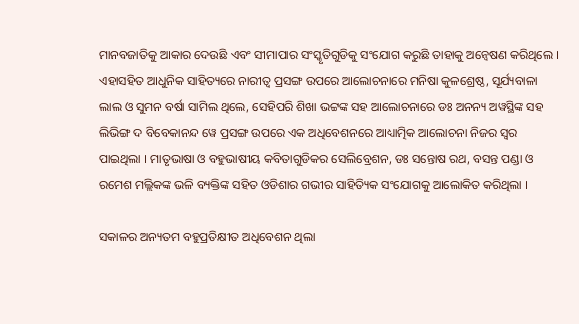ମାନବଜାତିକୁ ଆକାର ଦେଉଛି ଏବଂ ସୀମାପାର ସଂସ୍କୃତିଗୁଡିକୁ ସଂଯୋଗ କରୁଛି ତାହାକୁ ଅନ୍ୱେଷଣ କରିଥିଲେ । ଏହାସହିତ ଆଧୁନିକ ସାହିତ୍ୟରେ ନାରୀତ୍ୱ ପ୍ରସଙ୍ଗ ଉପରେ ଆଲୋଚନାରେ ମନିଷା କୁଳଶ୍ରେଷ୍ଠ, ସୂର୍ଯ୍ୟବାଳା ଲାଲ ଓ ସୁମନ ବର୍ଷା ସାମିଲ ଥିଲେ, ସେହିପରି ଶିଖା ଭଟ୍ଟଙ୍କ ସହ ଆଲୋଚନାରେ ଡଃ ଅନନ୍ୟ ଅୱସ୍ଥିଙ୍କ ସହ ଲିଭିଙ୍ଗ ଦ ବିବେକାନନ୍ଦ ୱେ ପ୍ରସଙ୍ଗ ଉପରେ ଏକ ଅଧିବେଶନରେ ଆଧ୍ୟାତ୍ମିକ ଆଲୋଚନା ନିଜର ସ୍ୱର ପାଇଥିଲା । ମାତୃଭାଷା ଓ ବହୁଭାଷୀୟ କବିତାଗୁଡିକର ସେଲିବ୍ରେଶନ, ଡଃ ସନ୍ତୋଷ ରଥ, ବସନ୍ତ ପଣ୍ଡା ଓ ରମେଶ ମଲ୍ଲିକଙ୍କ ଭଳି ବ୍ୟକ୍ତିଙ୍କ ସହିତ ଓଡିଶାର ଗଭୀର ସାହିତ୍ୟିକ ସଂଯୋଗକୁ ଆଲୋକିତ କରିଥିଲା ।

ସକାଳର ଅନ୍ୟତମ ବହୁପ୍ରତିକ୍ଷୀତ ଅଧିବେଶନ ଥିଲା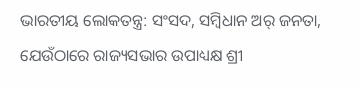ଭାରତୀୟ ଲୋକତନ୍ତ୍ର: ସଂସଦ, ସମ୍ବିଧାନ ଅର୍ ଜନତା, ଯେଉଁଠାରେ ରାଜ୍ୟସଭାର ଉପାଧ୍ୟକ୍ଷ ଶ୍ରୀ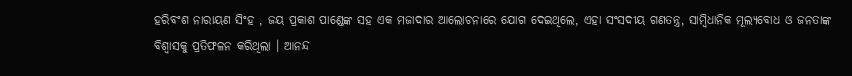ହରିବଂଶ ନାରାୟଣ ସିଂହ , ଜୟ ପ୍ରକାଶ ପାଣ୍ଡେଙ୍କ ସହ ଏକ ମଜାଦାର ଆଲୋଚନାରେ ଯୋଗ ଦେଇଥିଲେ, ଏହା ସଂସଦୀୟ ଗଣତନ୍ତ୍ର, ସାମ୍ବିଧାନିକ ମୂଲ୍ୟବୋଧ ଓ ଜନତାଙ୍କ ବିଶ୍ୱାସକୁ ପ୍ରତିଫଳନ କରିଥିଲା । ଆନନ୍ଦ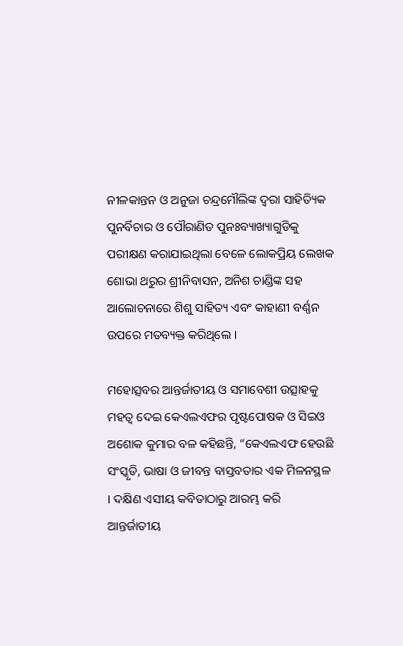ନୀଳକାନ୍ତନ ଓ ଅନୁଜା ଚନ୍ଦ୍ରମୌଲିଙ୍କ ଦ୍ୱରା ସାହିତ୍ୟିକ ପୁନର୍ବିଚାର ଓ ପୌରାଣିତ ପୁନଃବ୍ୟାଖ୍ୟାଗୁଡିକୁ ପରୀକ୍ଷଣ କରାଯାଇଥିଲା ବେଳେ ଲୋକପ୍ରିୟ ଲେଖକ ଶୋଭା ଥରୁର ଶ୍ରୀନିବାସନ, ଅନିଶ ଚାଣ୍ଡିଙ୍କ ସହ ଆଲୋଚନାରେ ଶିଶୁ ସାହିତ୍ୟ ଏବଂ କାହାଣୀ ବର୍ଣ୍ଣନ ଉପରେ ମତବ୍ୟକ୍ତ କରିଥିଲେ ।

ମହୋତ୍ସବର ଆନ୍ତର୍ଜାତୀୟ ଓ ସମାବେଶୀ ଉତ୍ସାହକୁ ମହତ୍ୱ ଦେଇ କେଏଲଏଫର ପୃଷ୍ଟପୋଷକ ଓ ସିଇଓ ଅଶୋକ କୁମାର ବଳ କହିଛନ୍ତି, “କେଏଲଏଫ ହେଉଛି ସଂସ୍କୃତି, ଭାଷା ଓ ଜୀବନ୍ତ ବାସ୍ତବତାର ଏକ ମିଳନସ୍ଥଳ । ଦକ୍ଷିଣ ଏସୀୟ କବିତାଠାରୁ ଆରମ୍ଭ କରି ଆନ୍ତର୍ଜାତୀୟ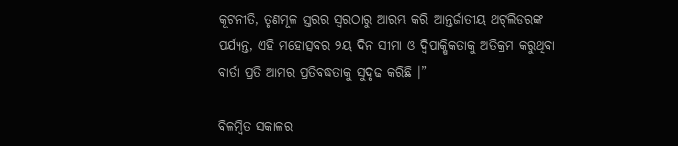କୂଟନୀତି, ତୃଣମୂଳ ସ୍ତରର ସ୍ୱରଠାରୁ ଆରମ୍ଭ କରି ଆନ୍ତର୍ଜାତୀୟ ଥଟ୍‌ଲିଡରଙ୍କ ପର୍ଯ୍ୟନ୍ତ, ଏହି ମହୋତ୍ସବର ୨ୟ ଦିନ ସୀମା ଓ ଦ୍ୱିପାକ୍ଷିକତାକୁ ଅତିକ୍ରମ କରୁଥିବା ବାର୍ତା ପ୍ରତି ଆମର ପ୍ରତିବଦ୍ଧତାକୁ ସୁଦୃଢ କରିଛି ।”

ବିଳମ୍ବିତ ସକାଳର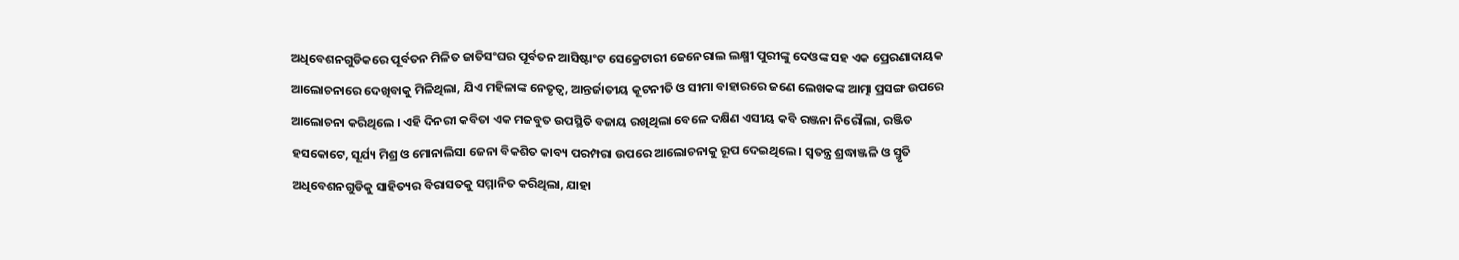ଅଧିବେଶନଗୁଡିକରେ ପୂର୍ବତନ ମିଳିତ ଜାତିସଂଘର ପୂର୍ବତନ ଆସିଷ୍ଟାଂଟ ସେକ୍ରେଟାରୀ ଜେନେରାଲ ଲକ୍ଷ୍ମୀ ପୁରୀଙ୍କୁ ଦେଓଙ୍କ ସହ ଏକ ପ୍ରେରଣାଦାୟକ ଆଲୋଚନାରେ ଦେଖିବାକୁ ମିଳିଥିଲା, ଯିଏ ମହିଳାଙ୍କ ନେତୃତ୍ୱ, ଆନ୍ତର୍ଜାତୀୟ କୂଟନୀତି ଓ ସୀମା ବାହାରରେ ଜଣେ ଲେଖକଙ୍କ ଆତ୍ମା ପ୍ରସଙ୍ଗ ଉପରେ ଆଲୋଚନା କରିଥିଲେ । ଏହି ଦିନରୀ କବିତା ଏକ ମଜବୁତ ଉପସ୍ଥିତି ବଜାୟ ରଖିଥିଲା ବେଳେ ଦକ୍ଷିଣ ଏସୀୟ କବି ରଞ୍ଜନା ନିରୌଲା, ରଞ୍ଜିତ ହସକୋଟେ, ସୂର୍ଯ୍ୟ ମିଶ୍ର ଓ ମୋନାଲିସା ଜେନା ବିକଶିତ କାବ୍ୟ ପରମ୍ପରା ଉପରେ ଆଲୋଚନାକୁ ରୂପ ଦେଇଥିଲେ । ସ୍ୱତନ୍ତ୍ର ଶ୍ରଦ୍ଧାଞ୍ଜଳି ଓ ସ୍ମୃତି ଅଧିବେଶନଗୁଡିକୁ ସାହିତ୍ୟର ବିରାସତକୁ ସମ୍ମାନିତ କରିଥିଲା, ଯାହା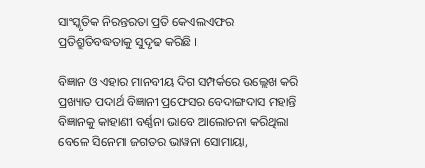ସାଂସ୍କୃତିକ ନିରନ୍ତରତା ପ୍ରତି କେଏଲଏଫର ପ୍ରତିଶ୍ରୁତିବଦ୍ଧତାକୁ ସୁଦୃଢ କରିଛି ।

ବିଜ୍ଞାନ ଓ ଏହାର ମାନବୀୟ ଦିଗ ସମ୍ପର୍କରେ ଉଲ୍ଲେଖ କରି ପ୍ରଖ୍ୟାତ ପଦାର୍ଥ ବିଜ୍ଞାନୀ ପ୍ରଫେସର ବେଦାଙ୍ଗଦାସ ମହାନ୍ତି ବିଜ୍ଞାନକୁ କାହାଣୀ ବର୍ଣ୍ଣନା ଭାବେ ଆଲୋଚନା କରିଥିଲା ବେଳେ ସିନେମା ଜଗତର ଭାୱନା ସୋମାୟା,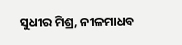ସୁଧୀର ମିଶ୍ର, ନୀଳମାଧବ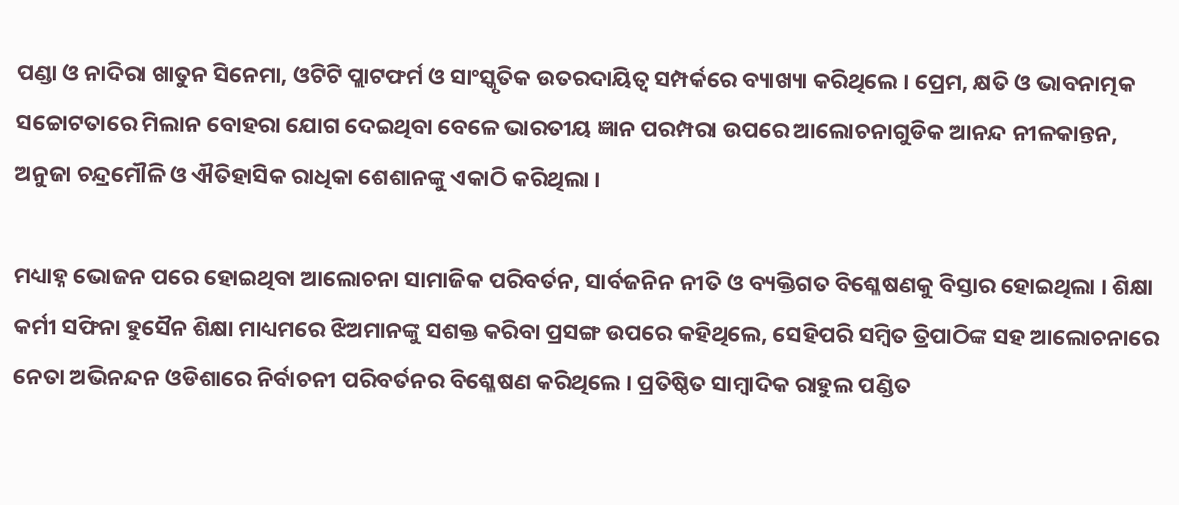ପଣ୍ଡା ଓ ନାଦିରା ଖାତୁନ ସିନେମା, ଓଟିଟି ପ୍ଲାଟଫର୍ମ ଓ ସାଂସ୍କୃତିକ ଉତରଦାୟିତ୍ୱ ସମ୍ପର୍କରେ ବ୍ୟାଖ୍ୟା କରିଥିଲେ । ପ୍ରେମ, କ୍ଷତି ଓ ଭାବନାତ୍ମକ ସଚ୍ଚୋଟତାରେ ମିଲାନ ବୋହରା ଯୋଗ ଦେଇଥିବା ବେଳେ ଭାରତୀୟ ଜ୍ଞାନ ପରମ୍ପରା ଉପରେ ଆଲୋଚନାଗୁଡିକ ଆନନ୍ଦ ନୀଳକାନ୍ତନ, ଅନୁଜା ଚନ୍ଦ୍ରମୌଳି ଓ ଐତିହାସିକ ରାଧିକା ଶେଶାନଙ୍କୁ ଏକାଠି କରିଥିଲା ।

ମଧ୍ୟାହ୍ନ ଭୋଜନ ପରେ ହୋଇଥିବା ଆଲୋଚନା ସାମାଜିକ ପରିବର୍ତନ, ସାର୍ବଜନିନ ନୀତି ଓ ବ୍ୟକ୍ତିଗତ ବିଶ୍ଳେଷଣକୁ ବିସ୍ତାର ହୋଇଥିଲା । ଶିକ୍ଷା କର୍ମୀ ସଫିନା ହୁସୈନ ଶିକ୍ଷା ମାଧ୍ୟମରେ ଝିଅମାନଙ୍କୁ ସଶକ୍ତ କରିବା ପ୍ରସଙ୍ଗ ଉପରେ କହିଥିଲେ, ସେହିପରି ସମ୍ବିତ ତ୍ରିପାଠିଙ୍କ ସହ ଆଲୋଚନାରେ ନେତା ଅଭିନନ୍ଦନ ଓଡିଶାରେ ନିର୍ବାଚନୀ ପରିବର୍ତନର ବିଶ୍ଳେଷଣ କରିଥିଲେ । ପ୍ରତିଷ୍ଠିତ ସାମ୍ବାଦିକ ରାହୁଲ ପଣ୍ଡିତ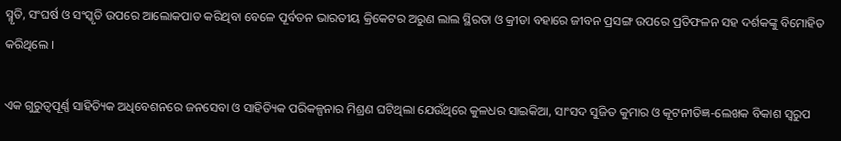ସ୍ମୃତି, ସଂଘର୍ଷ ଓ ସଂସ୍କୃତି ଉପରେ ଆଲୋକପାତ କରିଥିବା ବେଳେ ପୂର୍ବତନ ଭାରତୀୟ କ୍ରିକେଟର ଅରୁଣ ଲାଲ ସ୍ଥିରତା ଓ କ୍ରୀଡା ବହାରେ ଜୀବନ ପ୍ରସଙ୍ଗ ଉପରେ ପ୍ରତିଫଳନ ସହ ଦର୍ଶକଙ୍କୁ ବିମୋହିତ କରିଥିଲେ ।

ଏକ ଗୁରୁତ୍ୱପୂର୍ଣ୍ଣ ସାହିତ୍ୟିକ ଅଧିବେଶନରେ ଜନସେବା ଓ ସାହିତ୍ୟିକ ପରିକଳ୍ପନାର ମିଶ୍ରଣ ଘଟିଥିଲା ଯେଉଁଥିରେ କୁଳଧର ସାଇକିଆ, ସାଂସଦ ସୁଜିତ କୁମାର ଓ କୂଟନୀତିଜ୍ଞ-ଲେଖକ ବିକାଶ ସ୍ୱରୁପ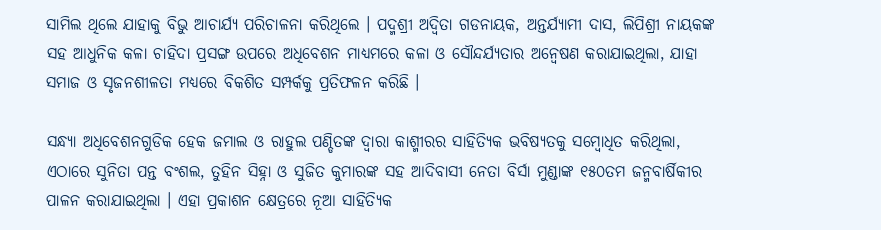ସାମିଲ ଥିଲେ ଯାହାକୁ ବିଭୁ ଆଚାର୍ଯ୍ୟ ପରିଚାଳନା କରିଥିଲେ । ପଦ୍ମଶ୍ରୀ ଅଦ୍ୱିତା ଗଡନାୟକ, ଅନ୍ତର୍ଯ୍ୟାମୀ ଦାସ, ଲିପିଶ୍ରୀ ନାୟକଙ୍କ ସହ ଆଧୁନିକ କଳା ଚାହିଦା ପ୍ରସଙ୍ଗ ଉପରେ ଅଧିବେଶନ ମାଧ୍ୟମରେ କଳା ଓ ସୌନ୍ଦର୍ଯ୍ୟତାର ଅନ୍ୱେଷଣ କରାଯାଇଥିଲା, ଯାହା ସମାଜ ଓ ସୃଜନଶୀଳତା ମଧ୍ୟରେ ବିକଶିତ ସମ୍ପର୍କକୁ ପ୍ରତିଫଳନ କରିଛି ।

ସନ୍ଧ୍ୟା ଅଧିବେଶନଗୁଡିକ ହେକ ଜମାଲ ଓ ରାହୁଲ ପଣ୍ଡିତଙ୍କ ଦ୍ୱାରା କାଶ୍ମୀରର ସାହିତ୍ୟିକ ଭବିଷ୍ୟତକୁ ସମ୍ବୋଧିତ କରିଥିଲା, ଏଠାରେ ସୁନିତା ପନ୍ତ ବଂଶଲ, ତୁହିନ ସିହ୍ନା ଓ ସୁଜିତ କୁମାରଙ୍କ ସହ ଆଦିବାସୀ ନେତା ବିର୍ସା ମୁଣ୍ଡାଙ୍କ ୧୫୦ତମ ଜନ୍ମବାର୍ଷିକୀର ପାଳନ କରାଯାଇଥିଲା । ଏହା ପ୍ରକାଶନ କ୍ଷେତ୍ରରେ ନୂଆ ସାହିତ୍ୟିକ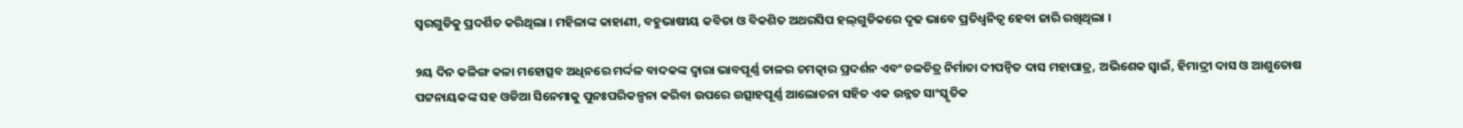ସ୍ୱରଗୁଡିକୁ ପ୍ରଦର୍ଶିତ କରିଥିଲା । ମହିଳାଙ୍କ କାହାଣୀ, ବହୁଭାଷୀୟ କବିତା ଓ ବିକଶିତ ଅଥରସିପ ହଲ୍‌ଗୁଡିକରେ ଦୃଢ ଭାବେ ପ୍ରତିଧ୍ୱନିତ୍ୱ ହେବା ଜାରି ରଖିଥିଲା ।

୨ୟ ଦିନ କଳିଙ୍ଗ କଳା ମହୋତ୍ସବ ଅଧିନରେ ମର୍ଦ୍ଦଳ ବାଦକଙ୍କ ଦ୍ୱାରା ଭାବପୂର୍ଣ୍ଣ ତାଳର ଚମତ୍କାର ପ୍ରଦର୍ଶନ ଏବଂ ଚଳଚିତ୍ର ନିର୍ମାତା ଦୀପନ୍ୱିତ ଦାସ ମହାପାତ୍ର, ଅଭିଶେକ ସ୍ୱାଇଁ, ହିମାଦ୍ରୀ ଦାସ ଓ ଆଶୁତୋଷ ପଟ୍ଟନାୟକଙ୍କ ସହ ଓଡିଆ ସିନେମାକୁ ପୁନଃପରିକଳ୍ପନା କରିବା ଉପରେ ଉତ୍ସାହପୂର୍ଣ୍ଣ ଆଲୋଚନା ସହିତ ଏକ ଉନ୍ନତ ସାଂସ୍କୃତିକ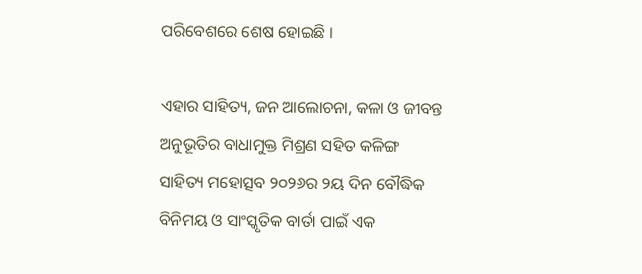ପରିବେଶରେ ଶେଷ ହୋଇଛି ।

ଏହାର ସାହିତ୍ୟ, ଜନ ଆଲୋଚନା, କଳା ଓ ଜୀବନ୍ତ ଅନୁଭୂତିର ବାଧାମୁକ୍ତ ମିଶ୍ରଣ ସହିତ କଳିଙ୍ଗ ସାହିତ୍ୟ ମହୋତ୍ସବ ୨୦୨୬ର ୨ୟ ଦିନ ବୌଦ୍ଧିକ ବିନିମୟ ଓ ସାଂସ୍କୃତିକ ବାର୍ତା ପାଇଁ ଏକ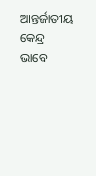ଆନ୍ତର୍ଜାତୀୟ କେନ୍ଦ୍ର ଭାବେ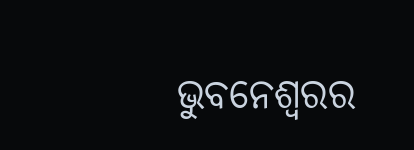ଭୁବନେଶ୍ୱରର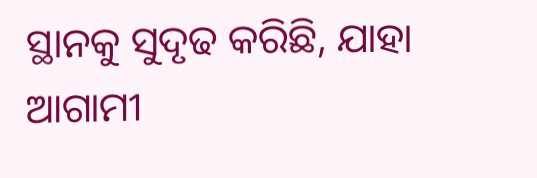ସ୍ଥାନକୁ ସୁଦୃଢ କରିଛି, ଯାହା ଆଗାମୀ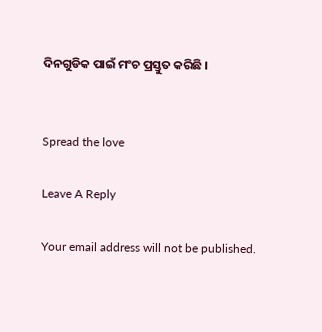ଦିନଗୁଡିକ ପାଇଁ ମଂଚ ପ୍ରସ୍ତୁତ କରିଛି ।


Spread the love

Leave A Reply

Your email address will not be published.